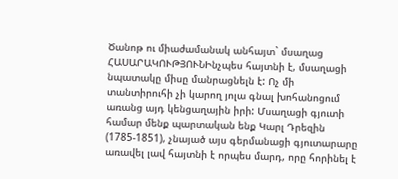Ծանոթ ու միաժամանակ անհայտ` մսաղաց
ՀԱՍԱՐԱԿՈՒԹՅՈՒՆԻնչպես հայտնի է, մսաղացի նպատակը միսը մանրացնելն է: Ոչ մի տանտիրուհի չի կարող յոլա գնալ խոհանոցում առանց այդ կենցաղային իրի: Մսաղացի գյուտի համար մենք պարտական ենք Կարլ Դրեզին (1785-1851), չնայած այս գերմանացի գյուտարարը առավել լավ հայտնի է որպես մարդ, որը հորինել է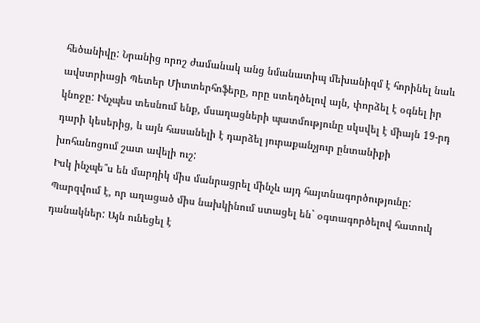հեծանիվը: Նրանից որոշ ժամանակ անց նմանատիպ մեխանիզմ է հորինել նաև ավստրիացի Պետեր Միտտերհոֆերը, որը ստեղծելով այն, փորձել է օգնել իր կնոջը: Ինչպես տեսնում ենք, մսաղացների պատմությունը սկսվել է միայն 19-րդ դարի կեսերից, և այն հասանելի է դարձել յուրաքանչյուր ընտանիքի խոհանոցում շատ ավելի ուշ:
Իսկ ինչպե՞ս են մարդիկ միս մանրացրել մինչև այդ հայտնագործությունը: Պարզվում է, որ աղացած միս նախկինում ստացել են` օգտագործելով հատուկ դանակներ: Այն ունեցել է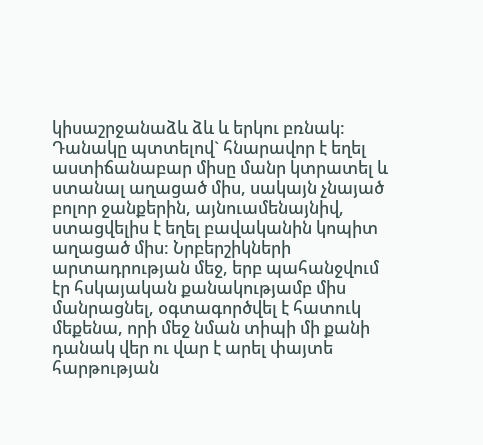կիսաշրջանաձև ձև և երկու բռնակ: Դանակը պտտելով` հնարավոր է եղել աստիճանաբար միսը մանր կտրատել և ստանալ աղացած միս, սակայն չնայած բոլոր ջանքերին, այնուամենայնիվ, ստացվելիս է եղել բավականին կոպիտ աղացած միս: Նրբերշիկների արտադրության մեջ, երբ պահանջվում էր հսկայական քանակությամբ միս մանրացնել, օգտագործվել է հատուկ մեքենա, որի մեջ նման տիպի մի քանի դանակ վեր ու վար է արել փայտե հարթության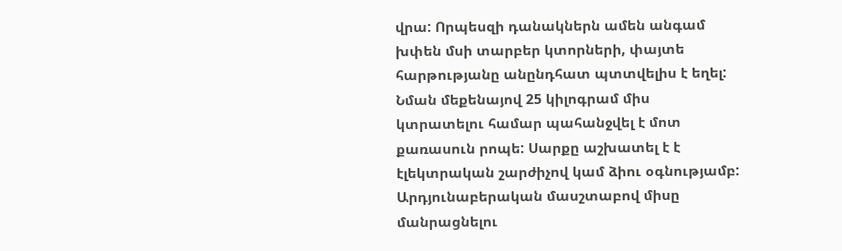վրա: Որպեսզի դանակներն ամեն անգամ խփեն մսի տարբեր կտորների, փայտե հարթությանը անընդհատ պտտվելիս է եղել: Նման մեքենայով 25 կիլոգրամ միս կտրատելու համար պահանջվել է մոտ քառասուն րոպե: Սարքը աշխատել է է էլեկտրական շարժիչով կամ ձիու օգնությամբ: Արդյունաբերական մասշտաբով միսը մանրացնելու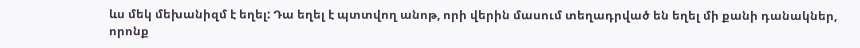ևս մեկ մեխանիզմ է եղել: Դա եղել է պտտվող անոթ, որի վերին մասում տեղադրված են եղել մի քանի դանակներ, որոնք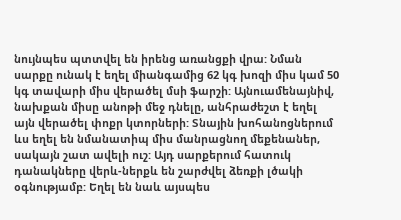նույնպես պտտվել են իրենց առանցքի վրա: Նման սարքը ունակ է եղել միանգամից 62 կգ խոզի միս կամ 50 կգ տավարի միս վերածել մսի ֆարշի: Այնուամենայնիվ, նախքան միսը անոթի մեջ դնելը, անհրաժեշտ է եղել այն վերածել փոքր կտորների: Տնային խոհանոցներում ևս եղել են նմանատիպ միս մանրացնող մեքենաներ, սակայն շատ ավելի ուշ: Այդ սարքերում հատուկ դանակները վերև-ներքև են շարժվել ձեռքի լծակի օգնությամբ: Եղել են նաև այսպես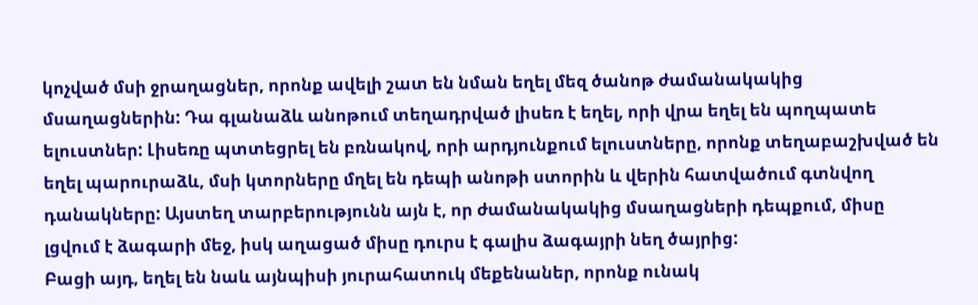կոչված մսի ջրաղացներ, որոնք ավելի շատ են նման եղել մեզ ծանոթ ժամանակակից մսաղացներին: Դա գլանաձև անոթում տեղադրված լիսեռ է եղել, որի վրա եղել են պողպատե ելուստներ: Լիսեռը պտտեցրել են բռնակով, որի արդյունքում ելուստները, որոնք տեղաբաշխված են եղել պարուրաձև, մսի կտորները մղել են դեպի անոթի ստորին և վերին հատվածում գտնվող դանակները: Այստեղ տարբերությունն այն է, որ ժամանակակից մսաղացների դեպքում, միսը լցվում է ձագարի մեջ, իսկ աղացած միսը դուրս է գալիս ձագայրի նեղ ծայրից:
Բացի այդ, եղել են նաև այնպիսի յուրահատուկ մեքենաներ, որոնք ունակ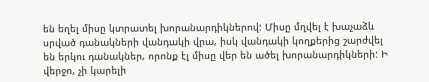են եղել միսը կտրատել խորանարդիկներով: Միսը մղվել է խաչաձև սրված դանակների վանդակի վրա, իսկ վանդակի կողքերից շարժվել են երկու դանակներ, որոնք էլ միսը վեր են ածել խորանարդիկների: Ի վերջո, չի կարելի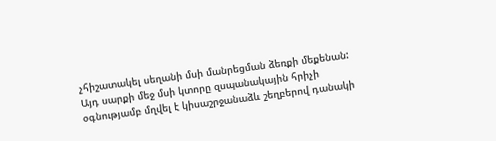չհիշատակել սեղանի մսի մանրեցման ձեռքի մեքենան: Այդ սարքի մեջ մսի կտորը զսպանակային հրիչի օգնությամբ մղվել է կիսաշրջանաձև շեղբերով դանակի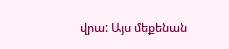վրա: Այս մեքենան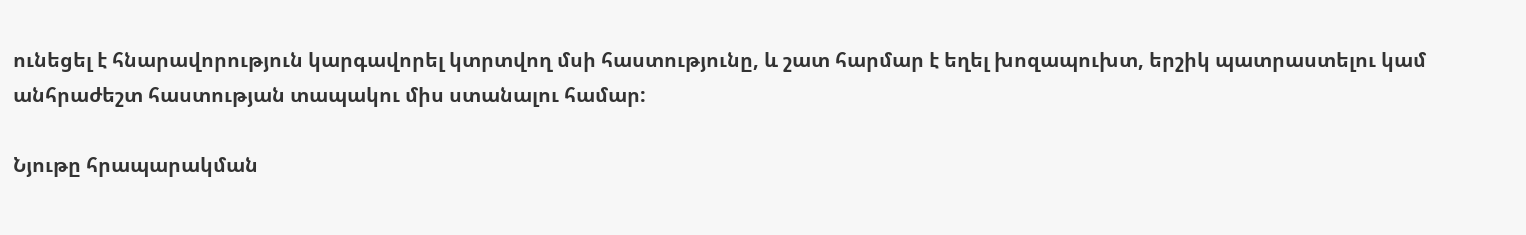ունեցել է հնարավորություն կարգավորել կտրտվող մսի հաստությունը, և շատ հարմար է եղել խոզապուխտ, երշիկ պատրաստելու կամ անհրաժեշտ հաստության տապակու միս ստանալու համար:

Նյութը հրապարակման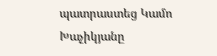պատրաստեց Կամո Խաչիկյանը